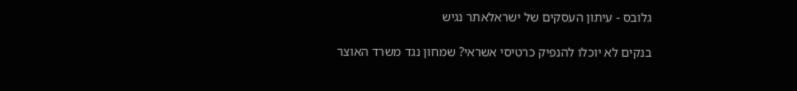גלובס - עיתון העסקים של ישראלאתר נגיש

בנקים לא יוכלו להנפיק כרטיסי אשראי? שמחון נגד משרד האוצר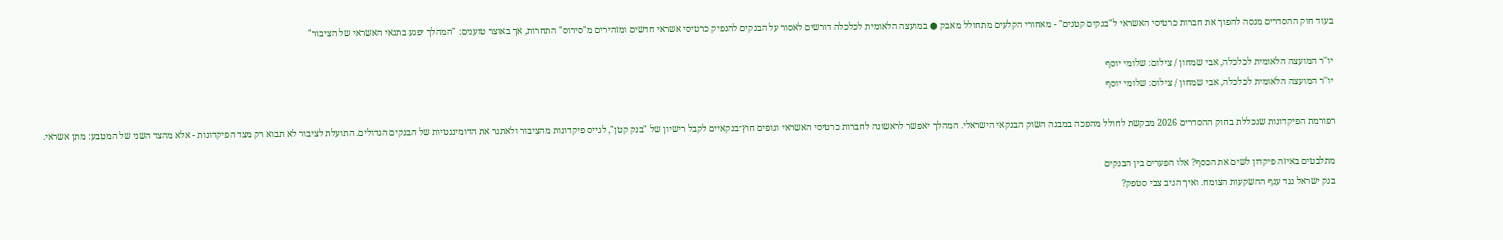בעוד חוק ההסדרים מנסה להפוך את חברות כרטיסי האשראי ל"בנקים קטנים" - מאחורי הקלעים מתחולל מאבק ● במועצה הלאומית לכלכלה דורשים לאסור על הבנקים להנפיק כרטיסי אשראי חדשים ומזהירים מ"סירוס" התחרות, אך באוצר טוענים: "המהלך יפגע בתנאי האשראי של הציבור"

יו''ר המועצה הלאומית לכלכלה, אבי שמחון / צילום: שלומי יוסף
יו''ר המועצה הלאומית לכלכלה, אבי שמחון / צילום: שלומי יוסף

רפורמת הפיקדונות שנכללת בחוק ההסדרים 2026 מבקשת לחולל מהפכה במבנה השוק הבנקאי הישראלי. המהלך יאפשר לראשונה לחברות כרטיסי האשראי וגופים חוץ־בנקאיים לקבל רישיון של "בנק קטן", לגייס פיקדונות מהציבור ולאתגר את הדומיננטיות של הבנקים הגדולים. התועלת לציבור לא תבוא רק מצד הפיקדונות - אלא מהצד השני של המטבע: מתן אשראי.

מתלבטים באיזה פיקדון לשים את הכסף? אלו הפערים בין הבנקים
בנק ישראל נגד ענף ההשקעות הצומח. ואיך הגיב צבי סטפק?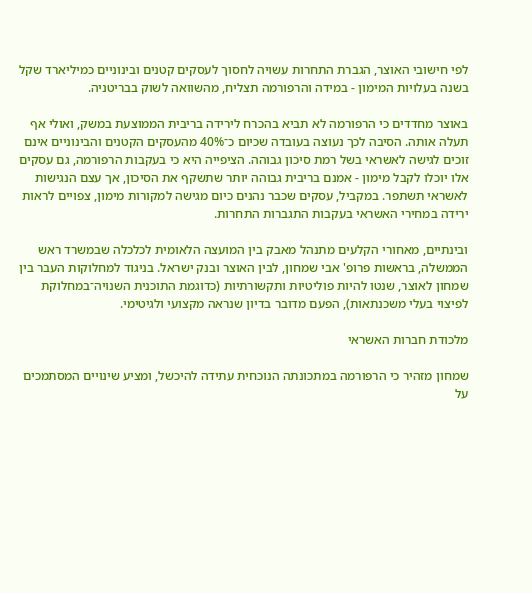לפי חישובי האוצר, הגברת התחרות עשויה לחסוך לעסקים קטנים ובינוניים כמיליארד שקל בשנה בעלויות המימון - במידה והרפורמה תצליח, מהשוואה לשוק בבריטניה.

באוצר מחדדים כי הרפורמה לא תביא בהכרח לירידה בריבית הממוצעת במשק, ואולי אף תעלה אותה. הסיבה לכך נעוצה בעובדה שכיום כ־40% מהעסקים הקטנים והבינוניים אינם זוכים לגישה לאשראי בשל רמת סיכון גבוהה. הציפייה היא כי בעקבות הרפורמה, גם עסקים אלו יוכלו לקבל מימון - אמנם בריבית גבוהה יותר שתשקף את הסיכון, אך עצם הנגישות לאשראי תשתפר. במקביל, עסקים שכבר נהנים כיום מגישה למקורות מימון, צפויים לראות ירידה במחירי האשראי בעקבות התגברות התחרות.

ובינתיים, מאחורי הקלעים מתנהל מאבק בין המועצה הלאומית לכלכלה שבמשרד ראש הממשלה, בראשות פרופ' אבי שמחון, לבין האוצר ובנק ישראל. בניגוד למחלוקות העבר בין שמחון לאוצר, שנטו להיות פוליטיות ותקשורתיות (כדוגמת התוכנית השנויה־במחלוקת לפיצוי בעלי משכנתאות), הפעם מדובר בדיון שנראה מקצועי ולגיטימי.

מלכודת חברות האשראי

שמחון מזהיר כי הרפורמה במתכונתה הנוכחית עתידה להיכשל, ומציע שינויים המסתמכים על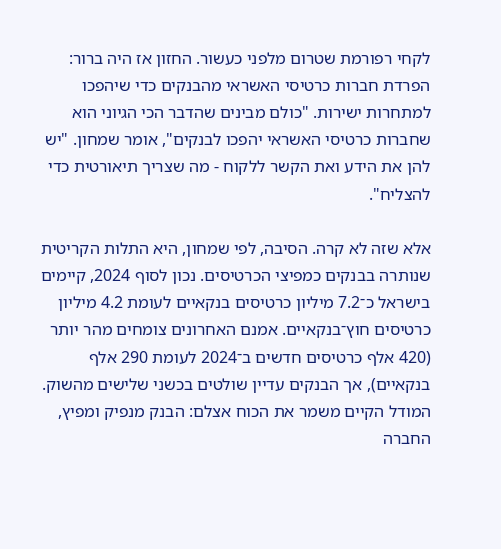לקחי רפורמת שטרום מלפני כעשור. החזון אז היה ברור: הפרדת חברות כרטיסי האשראי מהבנקים כדי שיהפכו למתחרות ישירות. "כולם מבינים שהדבר הכי הגיוני הוא שחברות כרטיסי האשראי יהפכו לבנקים", אומר שמחון. "יש להן את הידע ואת הקשר ללקוח - מה שצריך תיאורטית כדי להצליח".

אלא שזה לא קרה. הסיבה, לפי שמחון, היא התלות הקריטית שנותרה בבנקים כמפיצי הכרטיסים. נכון לסוף 2024, קיימים בישראל כ־7.2 מיליון כרטיסים בנקאיים לעומת 4.2 מיליון כרטיסים חוץ־בנקאיים. אמנם האחרונים צומחים מהר יותר (420 אלף כרטיסים חדשים ב־2024 לעומת 290 אלף בנקאיים), אך הבנקים עדיין שולטים בכשני שלישים מהשוק. המודל הקיים משמר את הכוח אצלם: הבנק מנפיק ומפיץ, החברה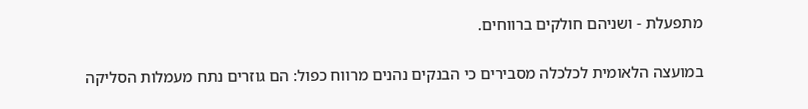מתפעלת - ושניהם חולקים ברווחים.

במועצה הלאומית לכלכלה מסבירים כי הבנקים נהנים מרווח כפול: הם גוזרים נתח מעמלות הסליקה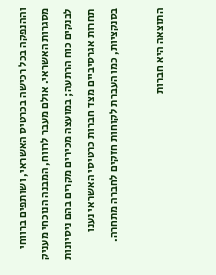וההנפקה בכל רכישה בכרטיס האשראי, ושותפים ברווחי מסגרות האשראי. אולם מעבר לרווח, המבנה הנוכחי מעניק לבנקים כוח הרתעה; במועצה מכירים מקרים בהם ניסיונות תחרות אגרסיביים מצד חברות כרטיסי האשראי נענו בסנקציות, כמו העברת לקוחות חזקים לחברה מתחרה.

התוצאה היא חברות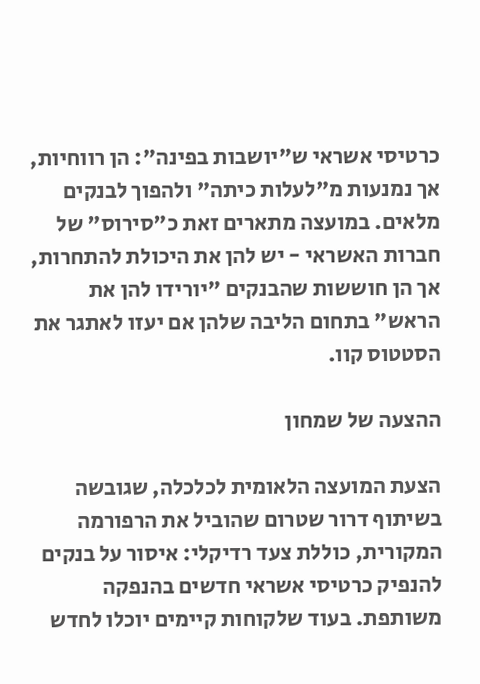כרטיסי אשראי ש"יושבות בפינה": הן רווחיות, אך נמנעות מ"לעלות כיתה" ולהפוך לבנקים מלאים. במועצה מתארים זאת כ"סירוס" של חברות האשראי - יש להן את היכולת להתחרות, אך הן חוששות שהבנקים "יורידו להן את הראש" בתחום הליבה שלהן אם יעזו לאתגר את הסטטוס קוו.

ההצעה של שמחון

הצעת המועצה הלאומית לכלכלה, שגובשה בשיתוף דרור שטרום שהוביל את הרפורמה המקורית, כוללת צעד רדיקלי: איסור על בנקים להנפיק כרטיסי אשראי חדשים בהנפקה משותפת. בעוד שלקוחות קיימים יוכלו לחדש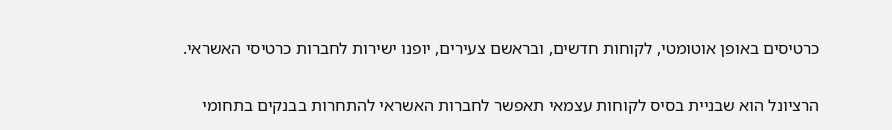כרטיסים באופן אוטומטי, לקוחות חדשים, ובראשם צעירים, יופנו ישירות לחברות כרטיסי האשראי.

הרציונל הוא שבניית בסיס לקוחות עצמאי תאפשר לחברות האשראי להתחרות בבנקים בתחומי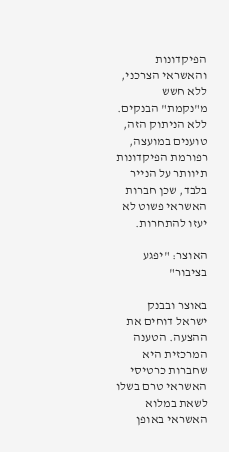הפיקדונות והאשראי הצרכני, ללא חשש מ"נקמת" הבנקים. ללא הניתוק הזה, טוענים במועצה, רפורמת הפיקדונות תיוותר על הנייר בלבד, שכן חברות האשראי פשוט לא יעזו להתחרות.

האוצר: "יפגע בציבור"

באוצר ובבנק ישראל דוחים את ההצעה. הטענה המרכזית היא שחברות כרטיסי האשראי טרם בשלו לשאת במלוא האשראי באופן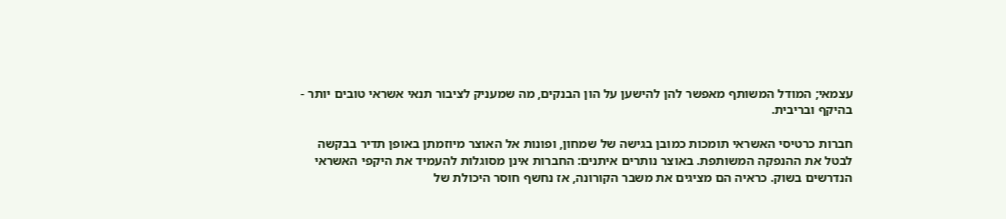עצמאי; המודל המשותף מאפשר להן להישען על הון הבנקים, מה שמעניק לציבור תנאי אשראי טובים יותר - בהיקף ובריבית.

חברות כרטיסי האשראי תומכות כמובן בגישה של שמחון, ופונות אל האוצר מיוזמתן באופן תדיר בבקשה לבטל את ההנפקה המשותפת. באוצר נותרים איתנים: החברות אינן מסוגלות להעמיד את היקפי האשראי הנדרשים בשוק. כראיה הם מציגים את משבר הקורונה, אז נחשף חוסר היכולת של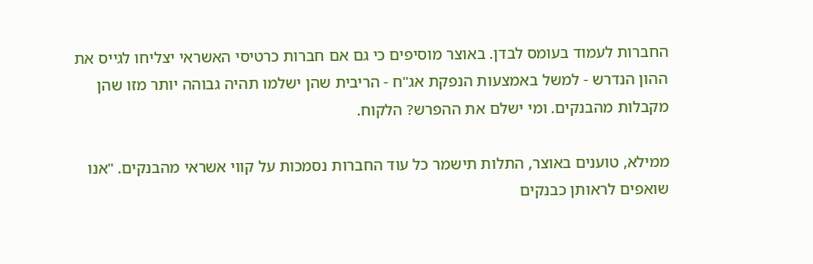החברות לעמוד בעומס לבדן. באוצר מוסיפים כי גם אם חברות כרטיסי האשראי יצליחו לגייס את ההון הנדרש - למשל באמצעות הנפקת אג"ח - הריבית שהן ישלמו תהיה גבוהה יותר מזו שהן מקבלות מהבנקים. ומי ישלם את ההפרש? הלקוח.

ממילא, טוענים באוצר, התלות תישמר כל עוד החברות נסמכות על קווי אשראי מהבנקים. "אנו שואפים לראותן כבנקים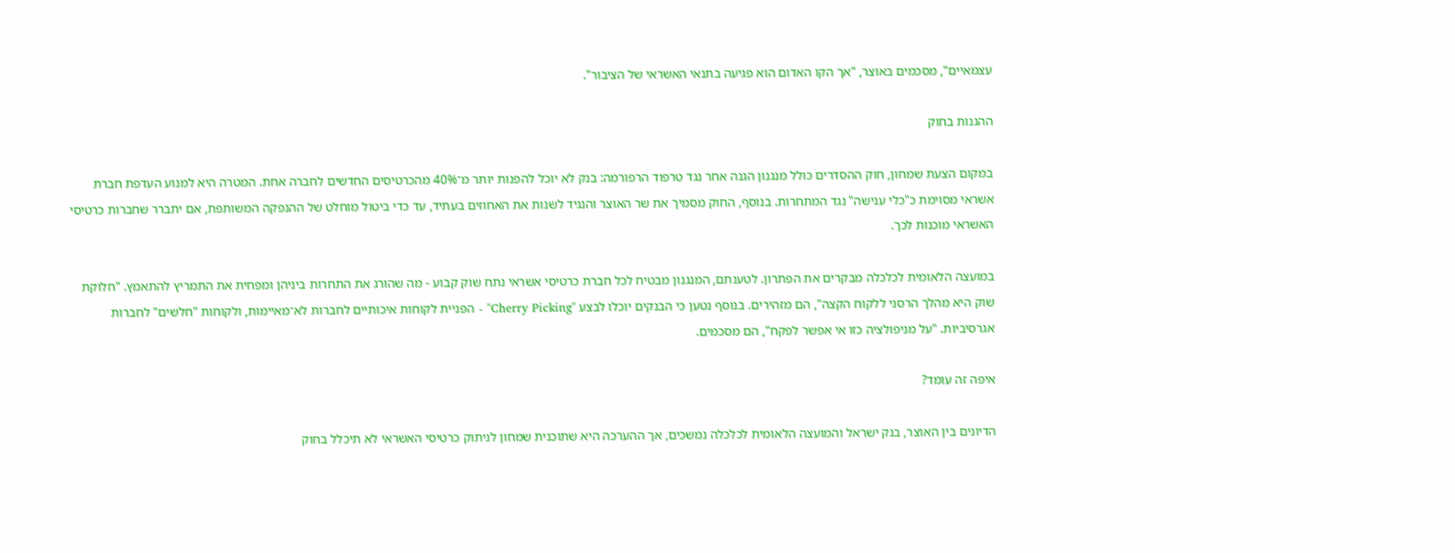עצמאיים", מסכמים באוצר, "אך הקו האדום הוא פגיעה בתנאי האשראי של הציבור".

ההגנות בחוק

במקום הצעת שמחון, חוק ההסדרים כולל מנגנון הגנה אחר נגד טרפוד הרפורמה: בנק לא יוכל להפנות יותר מ־40% מהכרטיסים החדשים לחברה אחת. המטרה היא למנוע העדפת חברת אשראי מסוימת כ"כלי ענישה" נגד המתחרות. בנוסף, החוק מסמיך את שר האוצר והנגיד לשנות את האחוזים בעתיד, עד כדי ביטול מוחלט של ההנפקה המשותפת, אם יתברר שחברות כרטיסי האשראי מוכנות לכך.

במועצה הלאומית לכלכלה מבקרים את הפתרון. לטענתם, המנגנון מבטיח לכל חברת כרטיסי אשראי נתח שוק קבוע - מה שהורג את התחרות ביניהן ומפחית את התמריץ להתאמץ. "חלוקת שוק היא מהלך הרסני ללקוח הקצה", הם מזהירים. בנוסף נטען כי הבנקים יוכלו לבצע "Cherry Picking" - הפניית לקוחות איכותיים לחברות לא־מאיימות, ולקוחות "חלשים" לחברות אגרסיביות. "על מניפולציה כזו אי אפשר לפקח", הם מסכמים.

איפה זה עומד?

הדיונים בין האוצר, בנק ישראל והמועצה הלאומית לכלכלה נמשכים, אך ההערכה היא שתוכנית שמחון לניתוק כרטיסי האשראי לא תיכלל בחוק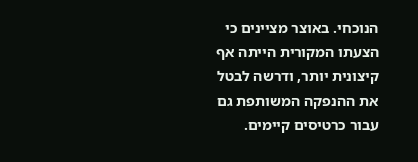הנוכחי. באוצר מציינים כי הצעתו המקורית הייתה אף קיצונית יותר, ודרשה לבטל את ההנפקה המשותפת גם עבור כרטיסים קיימים.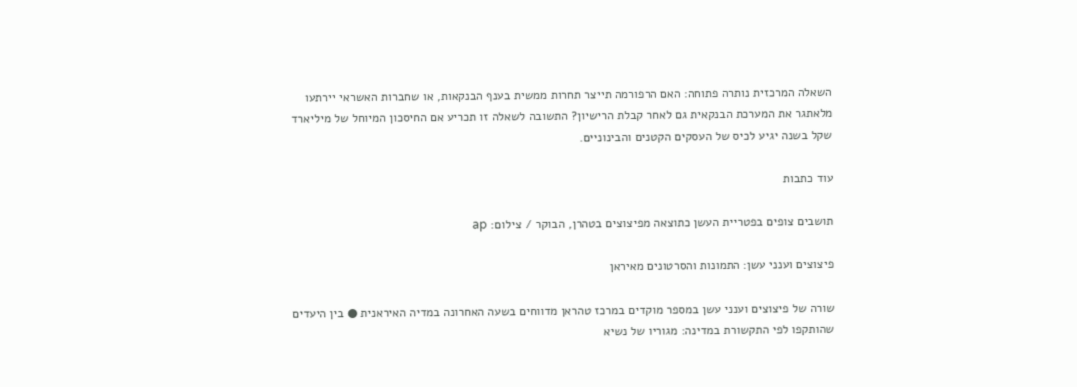השאלה המרכזית נותרה פתוחה: האם הרפורמה תייצר תחרות ממשית בענף הבנקאות, או שחברות האשראי יירתעו מלאתגר את המערכת הבנקאית גם לאחר קבלת הרישיון? התשובה לשאלה זו תכריע אם החיסכון המיוחל של מיליארד שקל בשנה יגיע לכיס של העסקים הקטנים והבינוניים.

עוד כתבות

תושבים צופים בפטריית העשן כתוצאה מפיצוצים בטהרן, הבוקר / צילום: ap

פיצוצים וענני עשן: התמונות והסרטונים מאיראן

שורה של פיצוצים וענני עשן במספר מוקדים במרכז טהראן מדווחים בשעה האחרונה במדיה האיראנית ● בין היעדים שהותקפו לפי התקשורת במדינה: מגוריו של נשיא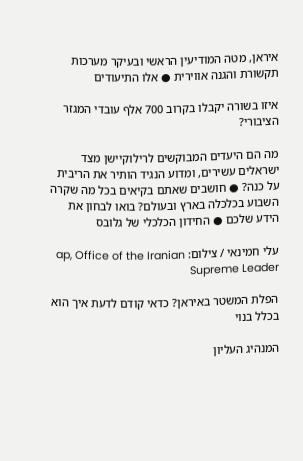איראן, מטה המודיעין הראשי ובעיקר מערכות תקשורת והגנה אווירית ● אלו התיעודים

איזו בשורה יקבלו בקרוב 700 אלף עובדי המגזר הציבורי?

מה הם היעדים המבוקשים לרילוקיישן מצד ישראלים עשירים, ומדוע הנגיד הותיר את הריבית על כנה? ● חושבים שאתם בקיאים בכל מה שקרה השבוע בכלכלה בארץ ובעולם? בואו לבחון את הידע שלכם ● החידון הכלכלי של גלובס

עלי חמינאי / צילום: ap, Office of the Iranian Supreme Leader

הפלת המשטר באיראן? כדאי קודם לדעת איך הוא בכלל בנוי

המנהיג העליון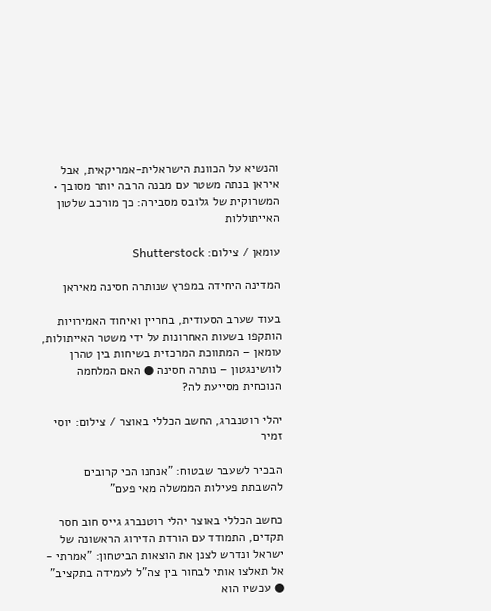והנשיא על הכוונת הישראלית-אמריקאית, אבל איראן בנתה משטר עם מבנה הרבה יותר מסובך • המשרוקית של גלובס מסבירה: כך מורכב שלטון האייתוללות

עומאן / צילום: Shutterstock

המדינה היחידה במפרץ שנותרה חסינה מאיראן

בעוד שערב הסעודית, בחריין ואיחוד האמירויות הותקפו בשעות האחרונות על ידי משטר האייתולות, עומאן – המתווכת המרכזית בשיחות בין טהרן לוושינגטון – נותרה חסינה ● האם המלחמה הנוכחית מסייעת לה?

יהלי רוטנברג, החשב הכללי באוצר / צילום: יוסי זמיר

הבכיר לשעבר שבטוח: "אנחנו הכי קרובים להשבתת פעילות הממשלה מאי פעם"

כחשב הכללי באוצר יהלי רוטנברג גייס חוב חסר תקדים, התמודד עם הורדת הדירוג הראשונה של ישראל ונדרש לצנן את הוצאות הביטחון: "אמרתי - אל תאלצו אותי לבחור בין צה"ל לעמידה בתקציב" ● עכשיו הוא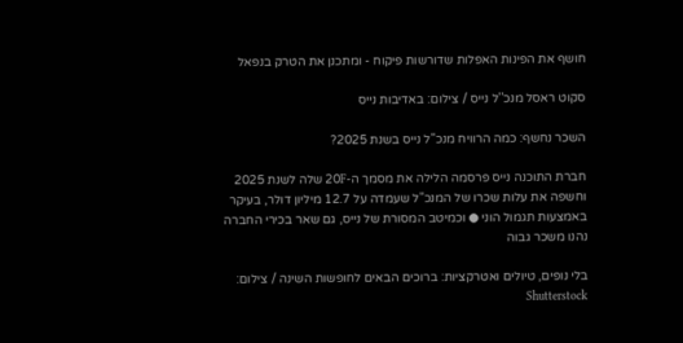חושף את הפינות האפלות שדורשות פיקוח - ומתכנן את הטרק בנפאל

סקוט ראסל מנכ''ל נייס / צילום: באדיבות נייס

השכר נחשף: כמה הרוויח מנכ"ל נייס בשנת 2025?

חברת התוכנה נייס פרסמה הלילה את מסמך ה-20F שלה לשנת 2025 וחשפה את עלות שכרו של המנכ"ל שעמדה על 12.7 מיליון דולר, בעיקר באמצעות תגמול הוני ● וכמיטב המסורת של נייס, גם שאר בכירי החברה נהנו משכר גבוה

בלי נופים, טיולים ואטרקציות: ברוכים הבאים לחופשות השינה / צילום: Shutterstock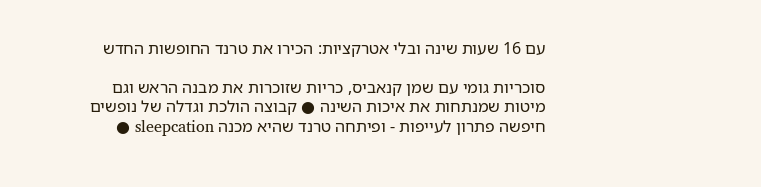עם 16 שעות שינה ובלי אטרקציות: הכירו את טרנד החופשות החדש

סוכריות גומי עם שמן קנאביס, כריות שזוכרות את מבנה הראש וגם מיטות שמנתחות את איכות השינה ● קבוצה הולכת וגדלה של נופשים חיפשה פתרון לעייפות - ופיתחה טרנד שהיא מכנה sleepcation ●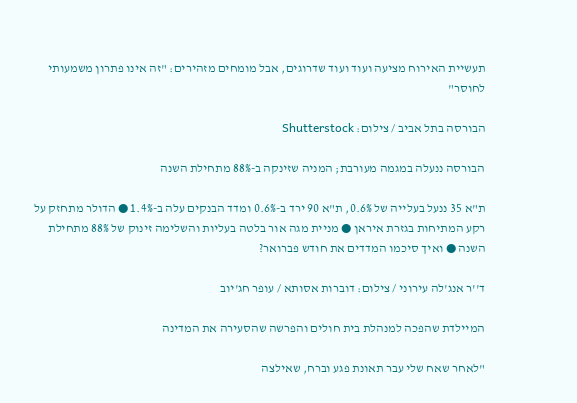תעשיית האירוח מציעה ועוד ועוד שדרוגים, אבל מומחים מזהירים: "זה אינו פתרון משמעותי לחוסר"

הבורסה בתל אביב / צילום: Shutterstock

הבורסה ננעלה במגמה מעורבת; המניה שזינקה ב-88% מתחילת השנה

ת"א 35 ננעל בעלייה של 0.6%, ת"א 90 ירד ב-0.6% ומדד הבנקים עלה ב-1.4% ● הדולר מתחזק על רקע המתיחות בגזרת איראן ● מניית מגה אור בלטה בעליות והשלימה זינוק של 88% מתחילת השנה ● ואיך סיכמו המדדים את חודש פברואר?

ד''ר אנג'לה עירוני / צילום: דוברות אסותא / עופר חג'יוב

המיילדת שהפכה למנהלת בית חולים והפרשה שהסעירה את המדינה

"לאחר שאח שלי עבר תאונת פגע וברח, שאילצה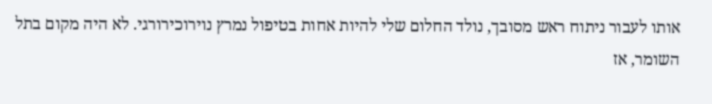אותו לעבור ניתוח ראש מסובך, נולד החלום שלי להיות אחות בטיפול נמרץ נוירוכירורגי. לא היה מקום בתל השומר, אז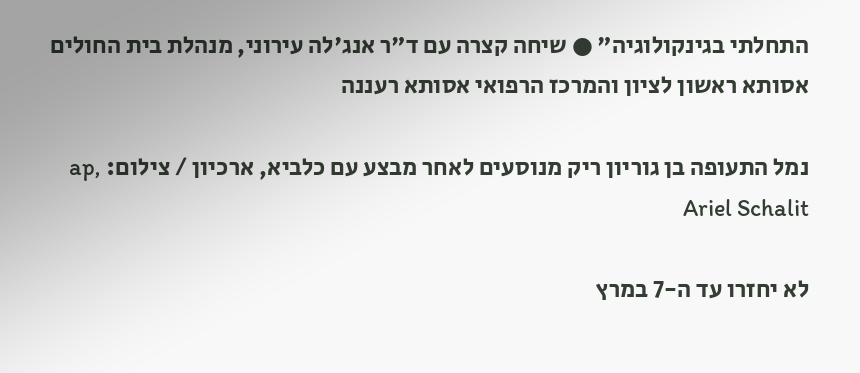התחלתי בגינקולוגיה" ● שיחה קצרה עם ד"ר אנג'לה עירוני, מנהלת בית החולים אסותא ראשון לציון והמרכז הרפואי אסותא רעננה

נמל התעופה בן גוריון ריק מנוסעים לאחר מבצע עם כלביא, ארכיון / צילום: ap, Ariel Schalit

לא יחזרו עד ה-7 במרץ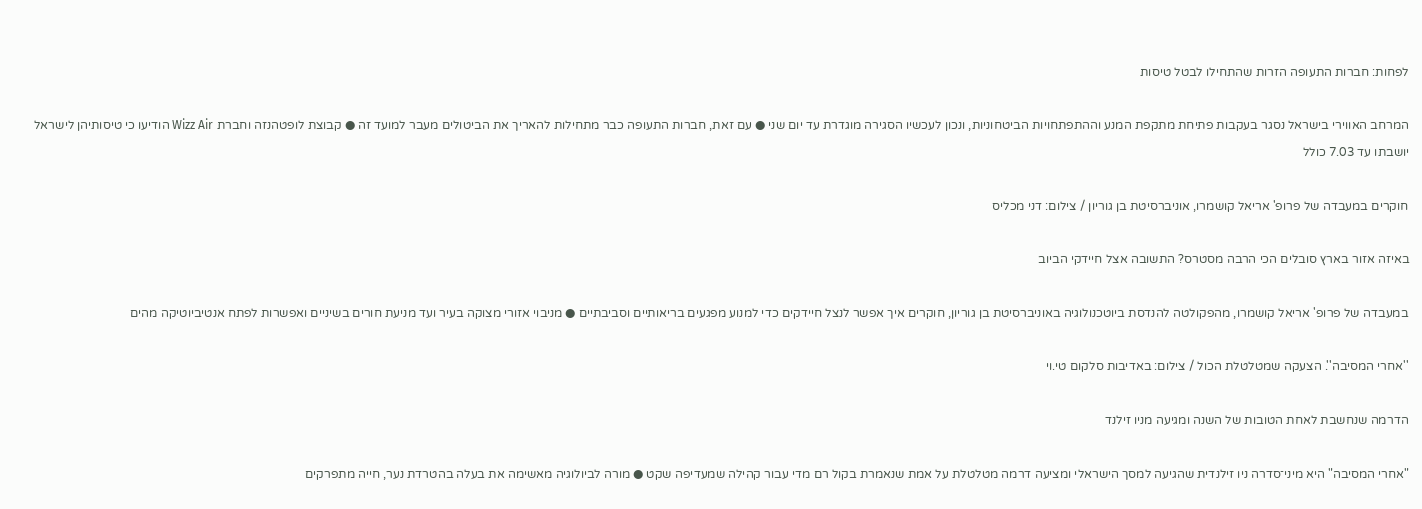לפחות: חברות התעופה הזרות שהתחילו לבטל טיסות

המרחב האווירי בישראל נסגר בעקבות פתיחת מתקפת המנע וההתפתחויות הביטחוניות, ונכון לעכשיו הסגירה מוגדרת עד יום שני ● עם זאת, חברות התעופה כבר מתחילות להאריך את הביטולים מעבר למועד זה ● קבוצת לופטהנזה וחברת Wizz Air הודיעו כי טיסותיהן לישראל יושבתו עד 7.03 כולל

חוקרים במעבדה של פרופ' אריאל קושמרו, אוניברסיטת בן גוריון / צילום: דני מכליס

באיזה אזור בארץ סובלים הכי הרבה מסטרס? התשובה אצל חיידקי הביוב

במעבדה של פרופ' אריאל קושמרו, מהפקולטה להנדסת ביוטכנולוגיה באוניברסיטת בן גוריון, חוקרים איך אפשר לנצל חיידקים כדי למנוע מפגעים בריאותיים וסביבתיים ● מניבוי אזורי מצוקה בעיר ועד מניעת חורים בשיניים ואפשרות לפתח אנטיביוטיקה מהים

''אחרי המסיבה''. הצעקה שמטלטלת הכול / צילום: באדיבות סלקום טי.וי

הדרמה שנחשבת לאחת הטובות של השנה ומגיעה מניו זילנד

"אחרי המסיבה" היא מיני־סדרה ניו זילנדית שהגיעה למסך הישראלי ומציעה דרמה מטלטלת על אמת שנאמרת בקול רם מדי עבור קהילה שמעדיפה שקט ● מורה לביולוגיה מאשימה את בעלה בהטרדת נער, חייה מתפרקים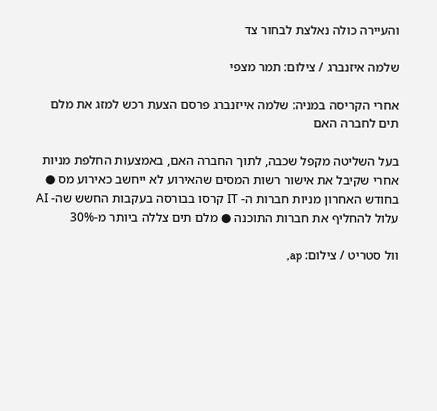והעיירה כולה נאלצת לבחור צד

שלמה איזנברג / צילום: תמר מצפי

אחרי הקריסה במניה: שלמה אייזנברג פרסם הצעת רכש למזג את מלם תים לחברה האם

בעל השליטה מקפל שכבה, לתוך החברה האם, באמצעות החלפת מניות אחרי שקיבל את אישור רשות המסים שהאירוע לא ייחשב כאירוע מס ● בחודש האחרון מניות חברות ה- IT קרסו בבורסה בעקבות החשש שה- AI עלול להחליף את חברות התוכנה ● מלם תים צללה ביותר מ-30%

וול סטריט / צילום: ap,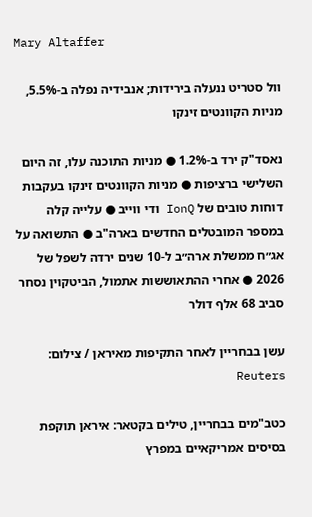Mary Altaffer

וול סטריט ננעלה בירידות; אנבידיה נפלה ב-5.5%, מניות הקוונטים זינקו

נאסד"ק ירד ב-1.2% ● מניות התוכנה עלו, זה היום השלישי ברציפות ● מניות הקוונטים זינקו בעקבות דוחות טובים של IonQ ודי ווייב ● עלייה קלה במספר המובטלים החדשים בארה"ב ● התשואה על אג״ח ממשלת ארה״ב ל-10 שנים ירדה לשפל של 2026 ● אחרי ההתאוששות אתמול, הביטקוין נסחר סביב 68 אלף דולר

עשן בבחריין לאחר התקיפות מאיראן / צילום: Reuters

כטב"מים בבחריין, טילים בקטאר: איראן תוקפת בסיסים אמריקאיים במפרץ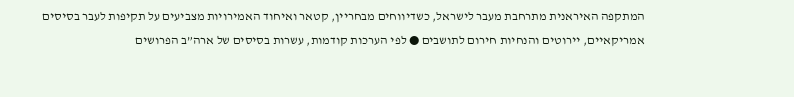המתקפה האיראנית מתרחבת מעבר לישראל, כשדיווחים מבחריין, קטאר ואיחוד האמירויות מצביעים על תקיפות לעבר בסיסים אמריקאיים, יירוטים והנחיות חירום לתושבים ● לפי הערכות קודמות, עשרות בסיסים של ארה”ב הפרושים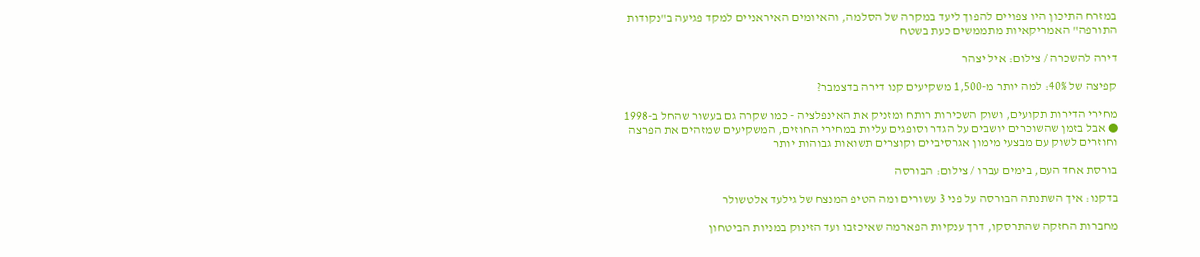במזרח התיכון היו צפויים להפוך ליעד במקרה של הסלמה, והאיומים האיראניים למקד פגיעה ב"נקודות התורפה" האמריקאיות מתממשים כעת בשטח

דירה להשכרה / צילום: איל יצהר

קפיצה של 40%: למה יותר מ-1,500 משקיעים קנו דירה בדצמבר?

מחירי הדירות תקועים, ושוק השכירות רותח ומזניק את האינפלציה - כמו שקרה גם בעשור שהחל ב-1998 ● אבל בזמן שהשוכרים יושבים על הגדר וסופגים עליות במחירי החוזים, המשקיעים שמזהים את הפרצה וחוזרים לשוק עם מבצעי מימון אגרסיביים וקוצרים תשואות גבוהות יותר

בורסת אחד העם, בימים עברו / צילום: הבורסה

בדקנו: איך השתנתה הבורסה על פני 3 עשורים ומה הטיפ המנצח של גילעד אלטשולר

מחברות החזקה שהתרסקו, דרך ענקיות הפארמה שאיכזבו ועד הזינוק במניות הביטחון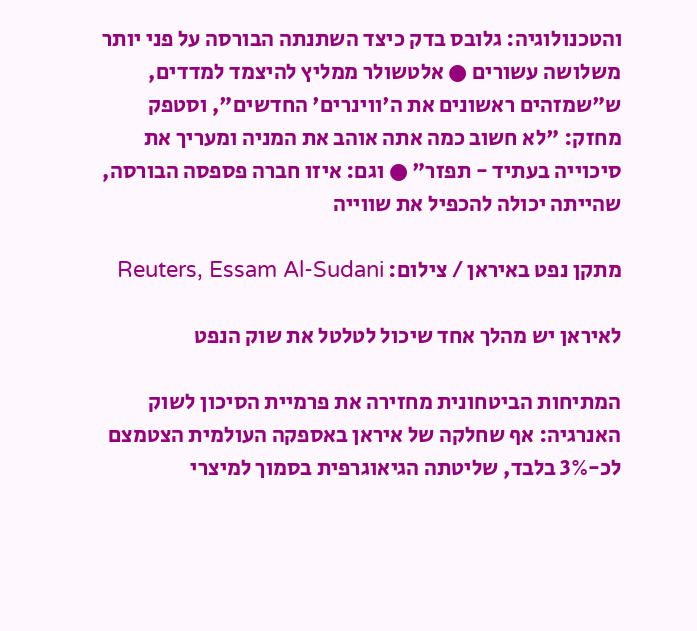והטכנולוגיה: גלובס בדק כיצד השתנתה הבורסה על פני יותר משלושה עשורים ● אלטשולר ממליץ להיצמד למדדים, ש"שמזהים ראשונים את ה'ווינרים' החדשים", וסטפק מחזק: "לא חשוב כמה אתה אוהב את המניה ומעריך את סיכוייה בעתיד - תפזר" ● וגם: איזו חברה פספסה הבורסה, שהייתה יכולה להכפיל את שווייה

מתקן נפט באיראן / צילום: Reuters, Essam Al-Sudani

לאיראן יש מהלך אחד שיכול לטלטל את שוק הנפט

המתיחות הביטחונית מחזירה את פרמיית הסיכון לשוק האנרגיה: אף שחלקה של איראן באספקה העולמית הצטמצם לכ-3% בלבד, שליטתה הגיאוגרפית בסמוך למיצרי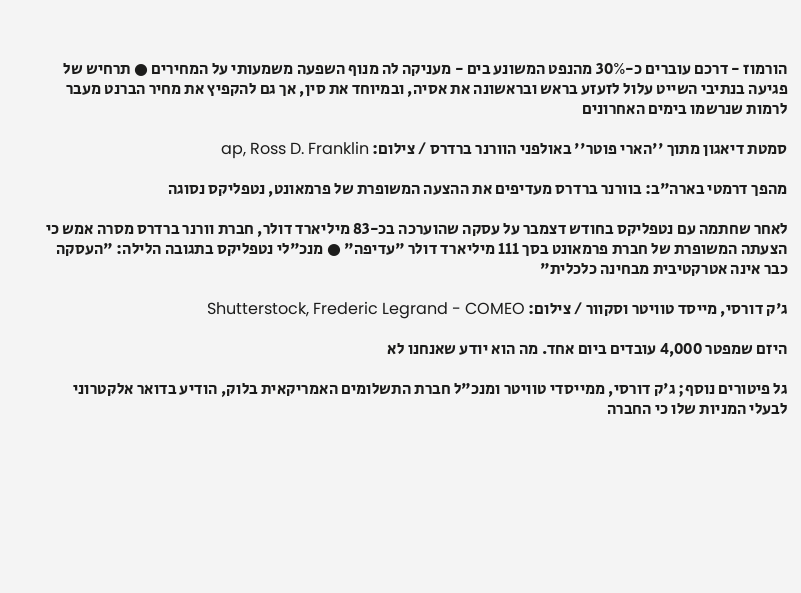הורמוז - דרכם עוברים כ-30% מהנפט המשונע בים - מעניקה לה מנוף השפעה משמעותי על המחירים ● תרחיש של פגיעה בנתיבי השייט עלול לזעזע בראש ובראשונה את אסיה, ובמיוחד את סין, אך גם להקפיץ את מחיר הברנט מעבר לרמות שנרשמו בימים האחרונים

סמטת דיאגון מתוך ''הארי פוטר'' באולפני הוורנר ברדרס / צילום: ap, Ross D. Franklin

מהפך דרמטי בארה"ב: בוורנר ברדרס מעדיפים את ההצעה המשופרת של פרמאונט, נטפליקס נסוגה

לאחר שחתמה עם נטפליקס בחודש דצמבר על עסקה שהוערכה בכ-83 מיליארד דולר, חברת וורנר ברדרס מסרה אמש כי הצעתה המשופרת של חברת פרמאונט בסך 111 מיליארד דולר "עדיפה" ● מנכ"לי נטפליקס בתגובה הלילה: "העסקה כבר אינה אטרקטיבית מבחינה כלכלית"

ג'ק דורסי, מייסד טוויטר וסקוור / צילום: Shutterstock, Frederic Legrand - COMEO

היזם שמפטר 4,000 עובדים ביום אחד. מה הוא יודע שאנחנו לא

גל פיטורים נוסף; ג'ק דורסי, ממייסדי טוויטר ומנכ"ל חברת התשלומים האמריקאית בלוק, הודיע בדואר אלקטרוני לבעלי המניות שלו כי החברה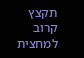תקצץ קרוב למחצית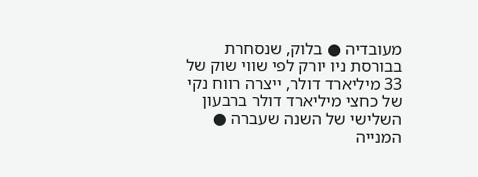מעובדיה ● בלוק, שנסחרת בבורסת ניו יורק לפי שווי שוק של 33 מיליארד דולר, ייצרה רווח נקי של כחצי מיליארד דולר ברבעון השלישי של השנה שעברה ● המנייה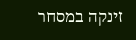זינקה במסחר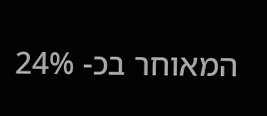המאוחר בכ- 24%